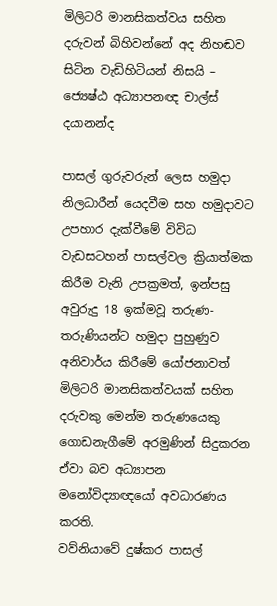මිලිටරි මානසිකත්වය සහිත දරුවන් බිහිවන්නේ අද නිහඬව සිටින වැඩිහිටියන් නිසයි – ජ්‍යෙෂ්ඨ අධ්‍යාපනඥ චාල්ස් දයානන්ද

පාසල් ගුරුවරුන් ලෙස හමුදා නිලධාරීන් යෙදවීම සහ හමුදාවට උපහාර දැක්වීමේ විවිධ වැඩසටහන් පාසල්වල ක්‍රියාත්මක කිරීම වැනි උපක්‍රමත්, ඉන්පසු අවුරුදු 18 ඉක්මවූ තරුණ-තරුණියන්ට හමුදා පුහුණුව අනිවාර්ය කිරීමේ යෝජනාවත් මිලිටරි මානසිකත්වයක් සහිත දරුවකු මෙන්ම තරුණයෙකු ගොඩනැගීමේ අරමුණින් සිදුකරන ඒවා බව අධ්‍යාපන මනෝවිද්‍යාඥයෝ අවධාරණය කරති.
වව්නියාවේ දුෂ්කර පාසල්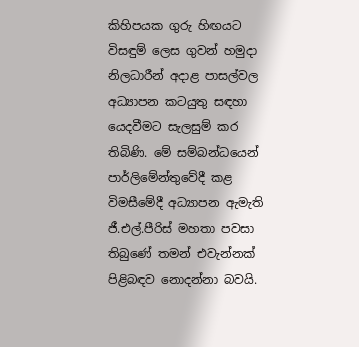කිහිපයක ගුරු හිඟයට විසඳුම් ලෙස ගුවන් හමුදා නිලධාරීන් අදාළ පාසල්වල අධ්‍යාපන කටයුතු සඳහා යෙදවීමට සැලසුම් කර තිබිණි. මේ සම්බන්ධයෙන් පාර්ලිමේන්තුවේදී කළ විමසීමේදී අධ්‍යාපන ඇමැති ජී.එල්.පීරිස් මහතා පවසා තිබුණේ තමන් එවැන්නක් පිළිබඳව නොදන්නා බවයි.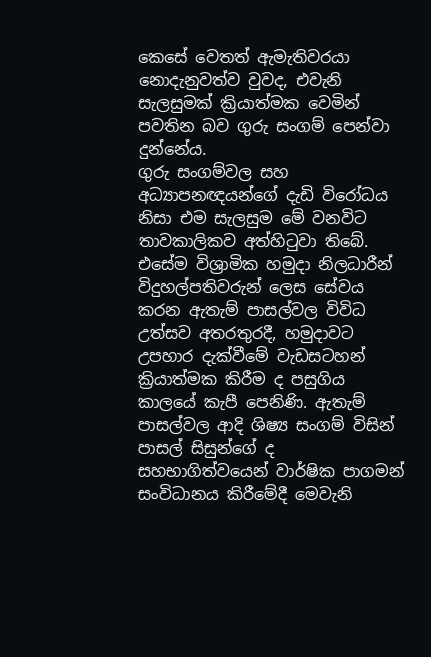කෙසේ වෙතත් ඇමැතිවරයා නොදැනුවත්ව වුවද, එවැනි සැලසුමක් ක්‍රියාත්මක වෙමින් පවතින බව ගුරු සංගම් පෙන්වා දුන්නේය.
ගුරු සංගම්වල සහ අධ්‍යාපනඥයන්ගේ දැඩි විරෝධය නිසා එම සැලසුම මේ වනවිට තාවකාලිකව අත්හිටුවා තිබේ. එසේම විශ්‍රාමික හමුදා නිලධාරීන් විදුහල්පතිවරුන් ලෙස සේවය කරන ඇතැම් පාසල්වල විවිධ උත්සව අතරතුරදී, හමුදාවට උපහාර දැක්වීමේ වැඩසටහන් ක්‍රියාත්මක කිරීම ද පසුගිය කාලයේ කැපී පෙනිණි. ඇතැම් පාසල්වල ආදි ශිෂ්‍ය සංගම් විසින් පාසල් සිසුන්ගේ ද සහභාගිත්වයෙන් වාර්ෂික පාගමන් සංවිධානය කිරීමේදී මෙවැනි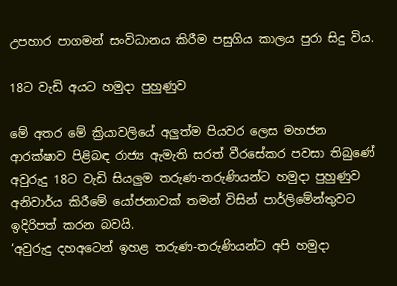උපහාර පාගමන් සංවිධානය කිරීම පසුගිය කාලය පුරා සිදු විය.

18ට වැඩි අයට හමුදා පුහුණුව

මේ අතර මේ ක්‍රියාවලියේ අලුත්ම පියවර ලෙස මහජන ආරක්ෂාව පිළිබඳ රාජ්‍ය ඇමැති සරත් වීරසේකර පවසා තිබුණේ අවුරුදු 18ට වැඩි සියලුම තරුණ-තරුණියන්ට හමුදා පුහුණුව අනිවාර්ය කිරීමේ යෝජනාවක් තමන් විසින් පාර්ලිමේන්තුවට ඉදිරිපත් කරන බවයි.
‘අවුරුදු දහඅටෙන් ඉහළ තරුණ-තරුණියන්ට අපි හමුදා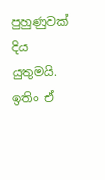පුහුණුවක් දිය යුතුමයි. ඉතිං ඒ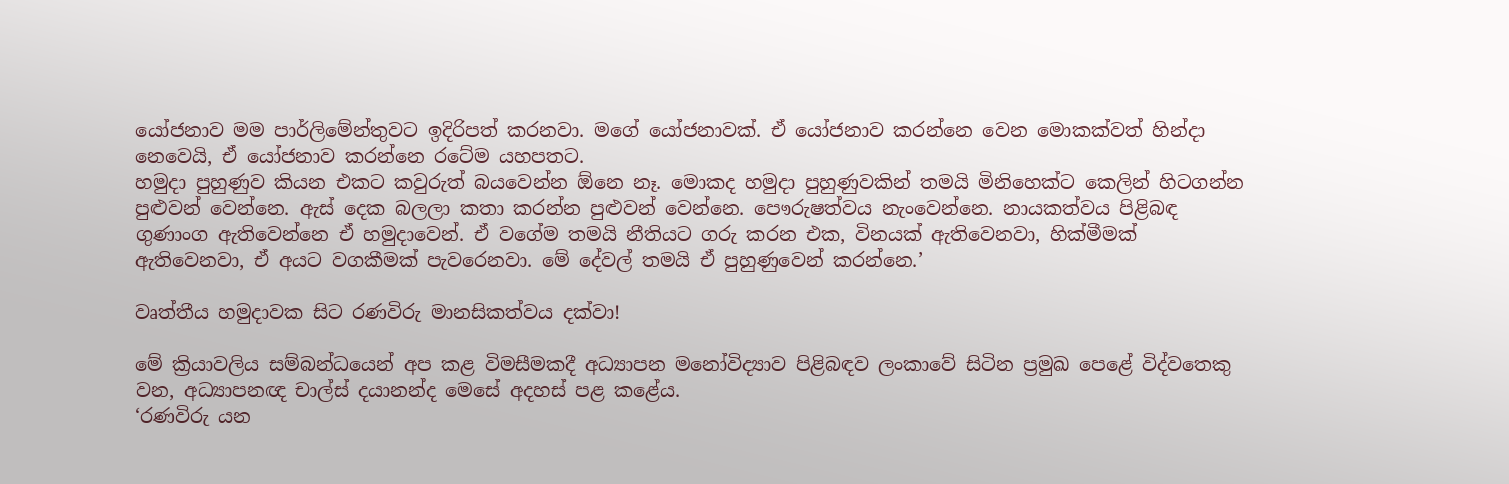යෝජනාව මම පාර්ලිමේන්තුවට ඉදිරිපත් කරනවා. මගේ යෝජනාවක්. ඒ යෝජනාව කරන්නෙ වෙන මොකක්වත් හින්දා නෙවෙයි, ඒ යෝජනාව කරන්නෙ රටේම යහපතට.
හමුදා පුහුණුව කියන එකට කවුරුත් බයවෙන්න ඕනෙ නෑ. මොකද හමුදා පුහුණුවකින් තමයි මිනිහෙක්ට කෙලින් හිටගන්න පුළුවන් වෙන්නෙ. ඇස් දෙක බලලා කතා කරන්න පුළුවන් වෙන්නෙ. පෞරුෂත්වය නැංවෙන්නෙ. නායකත්වය පිළිබඳ ගුණාංග ඇතිවෙන්නෙ ඒ හමුදාවෙන්. ඒ වගේම තමයි නීතියට ගරු කරන එක, විනයක් ඇතිවෙනවා, හික්මීමක් ඇතිවෙනවා, ඒ අයට වගකීමක් පැවරෙනවා. මේ දේවල් තමයි ඒ පුහුණුවෙන් කරන්නෙ.’

වෘත්තීය හමුදාවක සිට රණවිරු මානසිකත්වය දක්වා!

මේ ක්‍රියාවලිය සම්බන්ධයෙන් අප කළ විමසීමකදී අධ්‍යාපන මනෝවිද්‍යාව පිළිබඳව ලංකාවේ සිටින ප්‍රමුඛ පෙළේ විද්වතෙකු වන, අධ්‍යාපනඥ චාල්ස් දයානන්ද මෙසේ අදහස් පළ කළේය.
‘රණවිරු යන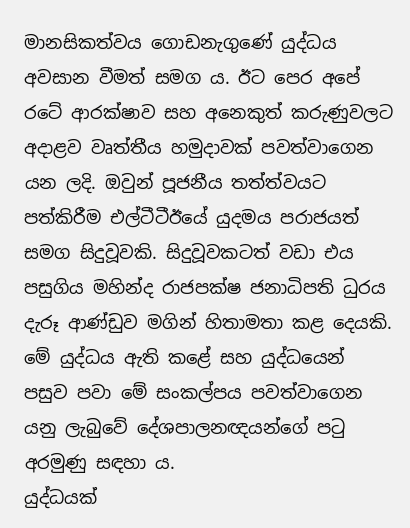මානසිකත්වය ගොඩනැගුණේ යුද්ධය අවසාන වීමත් සමග ය. ඊට පෙර අපේ රටේ ආරක්ෂාව සහ අනෙකුත් කරුණුවලට අදාළව වෘත්තීය හමුදාවක් පවත්වාගෙන යන ලදි. ඔවුන් පූජනීය තත්ත්වයට පත්කිරීම එල්ටීටීඊයේ යුදමය පරාජයත් සමග සිදුවූවකි. සිදුවූවකටත් වඩා එය පසුගිය මහින්ද රාජපක්ෂ ජනාධිපති ධුරය දැරූ ආණ්ඩුව මගින් හිතාමතා කළ දෙයකි. මේ යුද්ධය ඇති කළේ සහ යුද්ධයෙන් පසුව පවා මේ සංකල්පය පවත්වාගෙන යනු ලැබුවේ දේශපාලනඥයන්ගේ පටු අරමුණු සඳහා ය.
යුද්ධයක්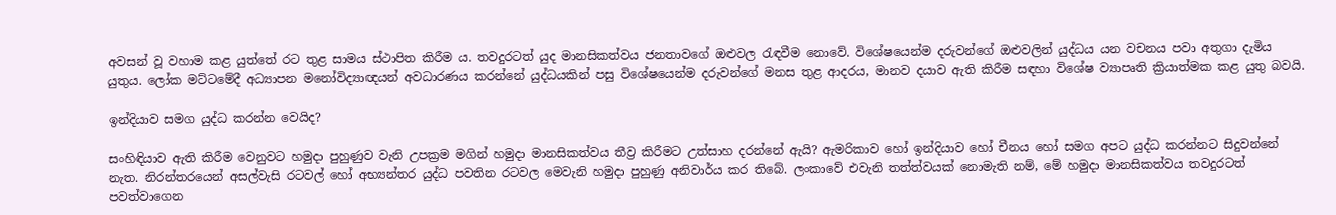අවසන් වූ වහාම කළ යුත්තේ රට තුළ සාමය ස්ථාපිත කිරීම ය. තවදුරටත් යුද මානසිකත්වය ජනතාවගේ ඔළුවල රැඳවීම නොවේ. විශේෂයෙන්ම දරුවන්ගේ ඔළුවලින් යුද්ධය යන වචනය පවා අතුගා දැමිය යුතුය. ලෝක මට්ටමේදී අධ්‍යාපන මනෝවිද්‍යාඥයන් අවධාරණය කරන්නේ යුද්ධයකින් පසු විශේෂයෙන්ම දරුවන්ගේ මනස තුළ ආදරය, මානව දයාව ඇති කිරීම සඳහා විශේෂ ව්‍යාපෘති ක්‍රියාත්මක කළ යුතු බවයි.

ඉන්දියාව සමග යුද්ධ කරන්න වෙයිද?

සංහිඳියාව ඇති කිරීම වෙනුවට හමුදා පුහුණුව වැනි උපක්‍රම මගින් හමුදා මානසිකත්වය තීව්‍ර කිරීමට උත්සාහ දරන්නේ ඇයි? ඇමරිකාව හෝ ඉන්දියාව හෝ චීනය හෝ සමග අපට යුද්ධ කරන්නට සිදුවන්නේ නැත. නිරන්තරයෙන් අසල්වැසි රටවල් හෝ අභ්‍යන්තර යුද්ධ පවතින රටවල මෙවැනි හමුදා පුහුණු අනිවාර්ය කර තිබේ. ලංකාවේ එවැනි තත්ත්වයක් නොමැති නම්, මේ හමුදා මානසිකත්වය තවදුරටත් පවත්වාගෙන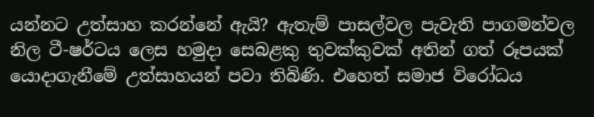යන්නට උත්සාහ කරන්නේ ඇයි? ඇතැම් පාසල්වල පැවැති පාගමන්වල නිල ටී-ෂර්ටය ලෙස හමුදා සෙබළකු තුවක්කුවක් අතින් ගත් රූපයක් යොදාගැනීමේ උත්සාහයන් පවා තිබිණි. එහෙත් සමාජ විරෝධය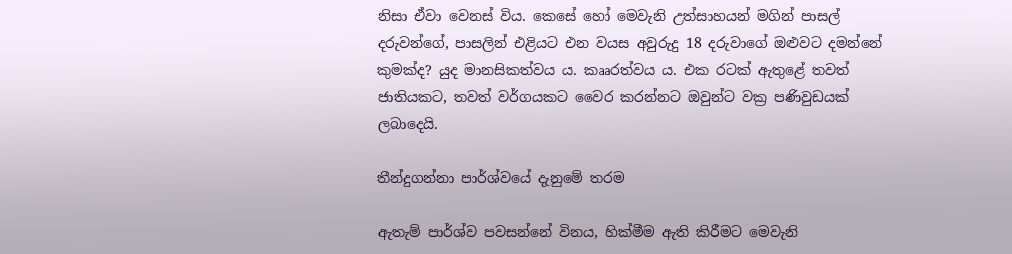නිසා ඒවා වෙනස් විය. කෙසේ හෝ මෙවැනි උත්සාහයන් මගින් පාසල් දරුවන්ගේ, පාසලින් එළියට එන වයස අවුරුදු 18 දරුවාගේ ඔළුවට දමන්නේ කුමක්ද? යුද මානසිකත්වය ය. කෲරත්වය ය. එක රටක් ඇතුළේ තවත් ජාතියකට, තවත් වර්ගයකට වෛර කරන්නට ඔවුන්ට වක්‍ර පණිවුඩයක් ලබාදෙයි.

තීන්දුගන්නා පාර්ශ්වයේ දැනුමේ තරම

ඇතැම් පාර්ශ්ව පවසන්නේ විනය, හික්මීම ඇති කිරීමට මෙවැනි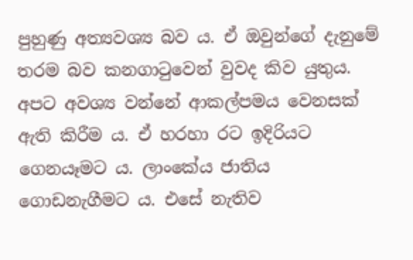පුහුණු අත්‍යවශ්‍ය බව ය. ඒ ඔවුන්ගේ දැනුමේ තරම බව කනගාටුවෙන් වුවද කිව යුතුය. අපට අවශ්‍ය වන්නේ ආකල්පමය වෙනසක් ඇති කිරීම ය. ඒ හරහා රට ඉදිරියට ගෙනයෑමට ය. ලාංකේය ජාතිය ගොඩනැගීමට ය. එසේ නැතිව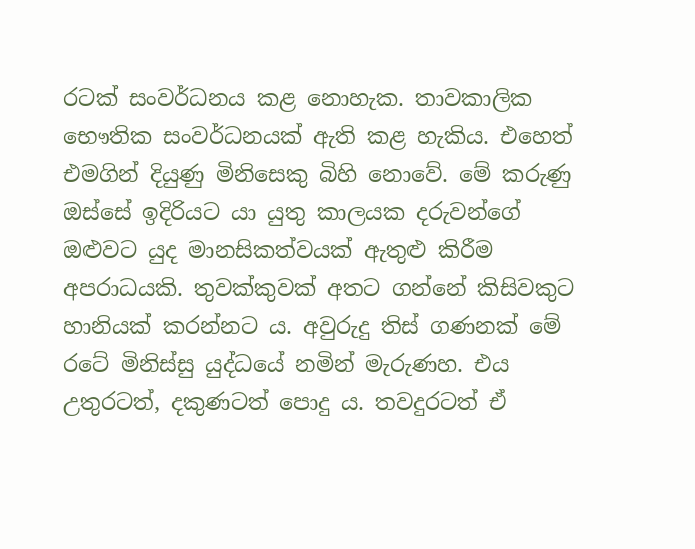රටක් සංවර්ධනය කළ නොහැක. තාවකාලික භෞතික සංවර්ධනයක් ඇති කළ හැකිය. එහෙත් එමගින් දියුණු මිනිසෙකු බිහි නොවේ. මේ කරුණු ඔස්සේ ඉදිරියට යා යුතු කාලයක දරුවන්ගේ ඔළුවට යුද මානසිකත්වයක් ඇතුළු කිරීම අපරාධයකි. තුවක්කුවක් අතට ගන්නේ කිසිවකුට හානියක් කරන්නට ය. අවුරුදු තිස් ගණනක් මේ රටේ මිනිස්සු යුද්ධයේ නමින් මැරුණහ. එය උතුරටත්, දකුණටත් පොදු ය. තවදුරටත් ඒ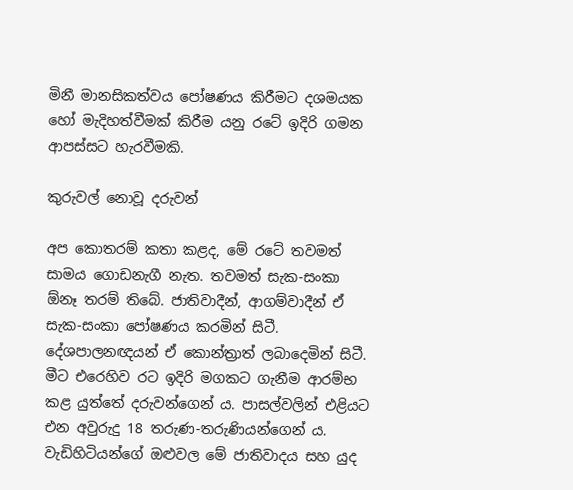මිනී මානසිකත්වය පෝෂණය කිරීමට දශමයක හෝ මැදිහත්වීමක් කිරීම යනු රටේ ඉදිරි ගමන ආපස්සට හැරවීමකි.

කුරුවල් නොවූ දරුවන්

අප කොතරම් කතා කළද, මේ රටේ තවමත් සාමය ගොඩනැගී නැත. තවමත් සැක-සංකා  ඕනෑ තරම් තිබේ. ජාතිවාදීන්, ආගම්වාදීන් ඒ සැක-සංකා පෝෂණය කරමින් සිටී. දේශපාලනඥයන් ඒ කොන්ත්‍රාත් ලබාදෙමින් සිටී. මීට එරෙහිව රට ඉදිරි මගකට ගැනීම ආරම්භ කළ යුත්තේ දරුවන්ගෙන් ය. පාසල්වලින් එළියට එන අවුරුදු 18 තරුණ-තරුණියන්ගෙන් ය. වැඩිහිටියන්ගේ ඔළුවල මේ ජාතිවාදය සහ යුද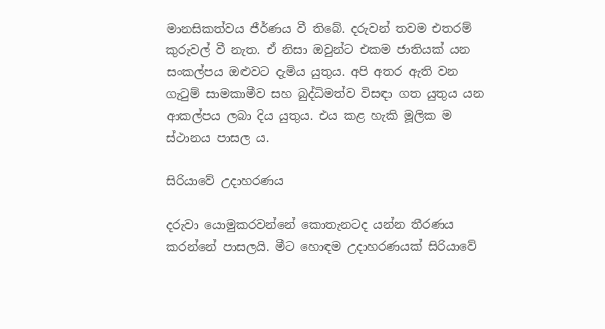මානසිකත්වය ජීර්ණය වී තිබේ. දරුවන් තවම එතරම් කුරුවල් වී නැත. ඒ නිසා ඔවුන්ට එකම ජාතියක් යන සංකල්පය ඔළුවට දැමිය යුතුය. අපි අතර ඇති වන ගැටුම් සාමකාමීව සහ බුද්ධිමත්ව විසඳා ගත යුතුය යන ආකල්පය ලබා දිය යුතුය. එය කළ හැකි මූලික ම ස්ථානය පාසල ය.

සිරියාවේ උදාහරණය

දරුවා යොමුකරවන්නේ කොතැනටද යන්න තීරණය කරන්නේ පාසලයි. මීට හොඳම උදාහරණයක් සිරියාවේ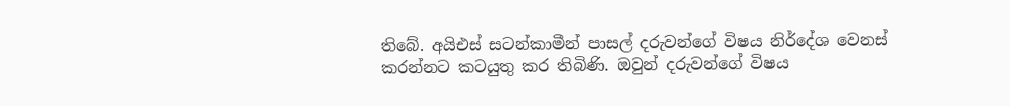තිබේ. අයිඑස් සටන්කාමීන් පාසල් දරුවන්ගේ විෂය නිර්දේශ වෙනස් කරන්නට කටයුතු කර තිබිණි. ඔවුන් දරුවන්ගේ විෂය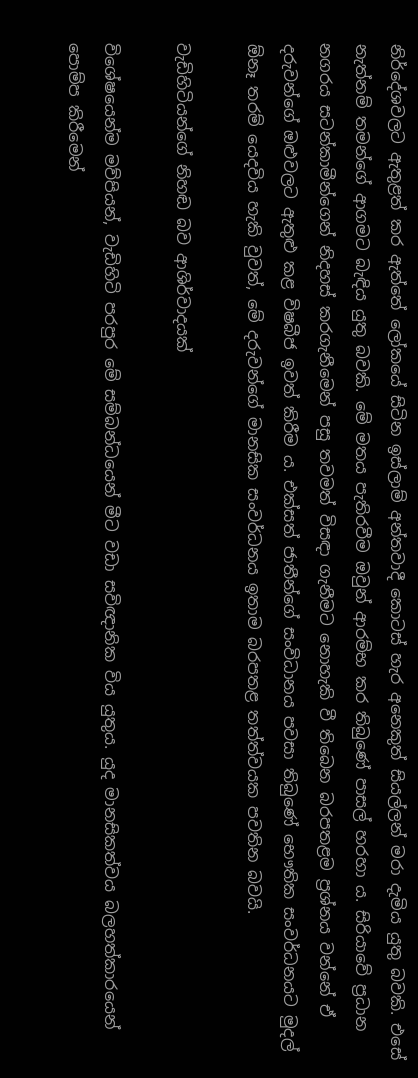නිර්දේශවලට ඇතුළත් කර ඇත්තේ ලෝකයේ සිටින ඉස්ලාම් අන්තවාදී කොටස් හැර අනෙකුත් සියල්ලන් මරා දැමිය යුතු බවකි. එසේ නැත්නම් තමන්ගේ ආගමට බැඳිය යුතු බවකි. මේ මතය පැතිරවීම ඔවුන් ආරම්භ කර තිබුණේ පාසල් හරහා ය. සිරියාවේ ප්‍රධාන නගරය සටන්කාමීන්ගෙන් නිදහස් කරගැනීමෙන් පසු තවමත් විසඳා ගැනීමට නොහැකි වී තිබෙන බරපතළම ප්‍රශ්නය වන්නේ ඒ දරුවන්ගේ ඔළුවලට ඇතුළු කළ විෂබීජ ඉවත් කිරීම ය. එක්සත් ජාතීන්ගේ සංවිධානය පවසා තිබුණේ භෞතික සංවර්ධනයට මුදල් ඕනෑ තරම් යෙදවිය හැකි වුවත්, මේ දරුවන්ගේ මානසික සංවර්ධනය ඉතාම බරපතළ තත්ත්වයක පවතින බවයි.

වැඩිහිටියන්ගේ නිහඬ බව ආශිර්වාදයක්

විශේෂයෙන්ම මව්පියන්, වැඩිහිටි පරපුර මේ සම්බන්ධයෙන් මීට වඩා සවිඥානික විය යුතුය. යුද මානසිකත්වය බලහත්කාරයෙන් පොම්ප කිරීමෙන්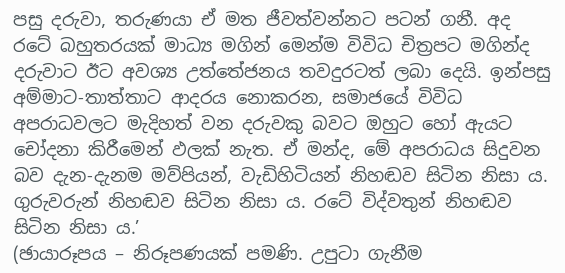පසු දරුවා, තරුණයා ඒ මත ජීවත්වන්නට පටන් ගනී. අද රටේ බහුතරයක් මාධ්‍ය මගින් මෙන්ම විවිධ චිත්‍රපට මගින්ද දරුවාට ඊට අවශ්‍ය උත්තේජනය තවදුරටත් ලබා දෙයි. ඉන්පසු අම්මාට-තාත්තාට ආදරය නොකරන, සමාජයේ විවිධ අපරාධවලට මැදිහත් වන දරුවකු බවට ඔහුට හෝ ඇයට චෝදනා කිරීමෙන් ඵලක් නැත. ඒ මන්ද, මේ අපරාධය සිදුවන බව දැන-දැනම මව්පියන්, වැඩිහිටියන් නිහඬව සිටින නිසා ය. ගුරුවරුන් නිහඬව සිටින නිසා ය. රටේ විද්වතුන් නිහඬව සිටින නිසා ය.’
(ඡායාරූපය – නිරූපණයක් පමණි. උපුටා ගැනීම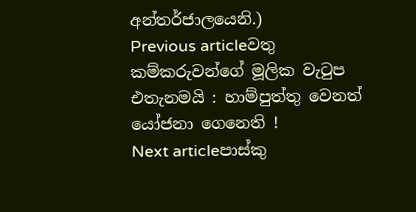අන්තර්ජාලයෙනි.)
Previous articleවතු කම්කරුවන්ගේ මූලික වැටුප එතැනමයි : හාම්පුත්තු වෙනත් යෝජනා ගෙනෙති !
Next articleපාස්කු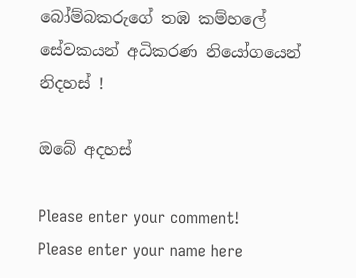බෝම්බකරුගේ තඹ කම්හලේ සේවකයන් අධිකරණ නියෝගයෙන් නිදහස් !

ඔබේ අදහස්

Please enter your comment!
Please enter your name here